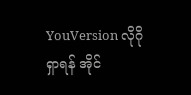YouVersion လိုဂို
ရှာရန် အိုင်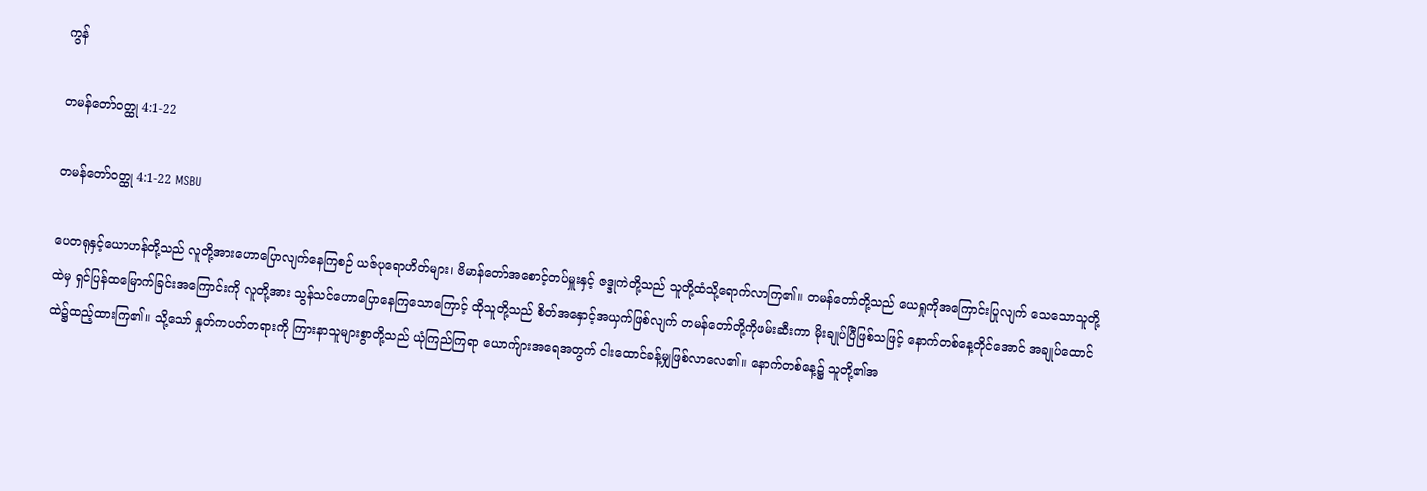ကွန်

တမန်တော်ဝတ္ထု 4:1-22

တမန်တော်ဝတ္ထု 4:1-22 MSBU

ပေတရုနှင့်ယောဟန်တို့သည် လူတို့အားဟောပြောလျက်နေကြစဉ် ယဇ်ပုရောဟိတ်များ၊ ဗိမာန်တော်အစောင့်တပ်မှူးနှင့် ဇဒ္ဒုကဲတို့သည် သူတို့ထံသို့ရောက်လာကြ၏။ တမန်တော်တို့သည် ယေရှုကိုအကြောင်းပြုလျက် သေသောသူတို့ထဲမှ ရှင်ပြန်ထမြောက်ခြင်းအကြောင်းကို လူတို့အား သွန်သင်ဟောပြောနေကြသောကြောင့် ထိုသူတို့သည် စိတ်အနှောင့်အယှက်ဖြစ်လျက် တမန်တော်တို့ကိုဖမ်းဆီးကာ မိုးချုပ်ပြီဖြစ်သဖြင့် နောက်တစ်နေ့တိုင်အောင် အချုပ်ထောင်ထဲ၌ထည့်ထားကြ၏။ သို့သော် နှုတ်ကပတ်တရားကို ကြားနာသူများစွာတို့သည် ယုံကြည်ကြရာ ယောက်ျားအရေအတွက် ငါးထောင်ခန့်မျှဖြစ်လာလေ၏။ နောက်တစ်နေ့၌ သူတို့၏အ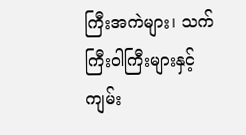ကြီးအကဲများ၊ သက်ကြီးဝါကြီးများနှင့် ကျမ်း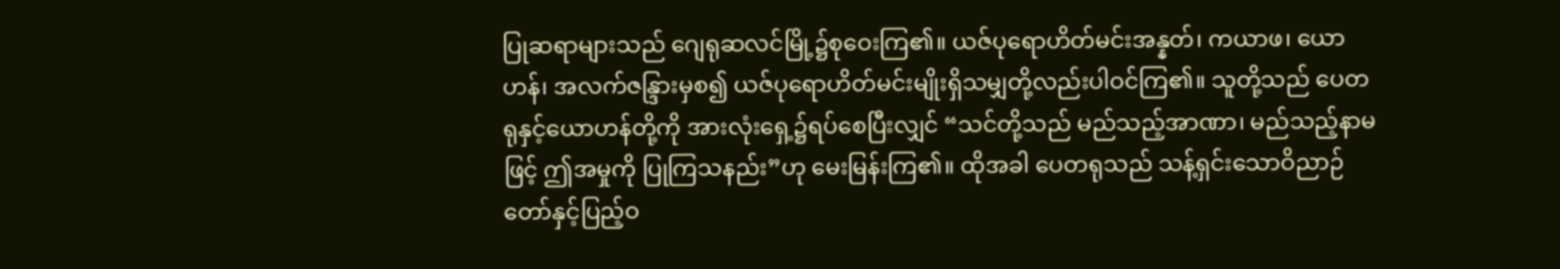ပြုဆရာများသည် ဂျေရုဆလင်မြို့၌စုဝေးကြ၏။ ယဇ်ပုရောဟိတ်မင်းအန္နတ်၊ ကယာဖ၊ ယောဟန်၊ အလက်ဇန္ဒြားမှစ၍ ယဇ်ပုရောဟိတ်မင်းမျိုးရှိသမျှတို့လည်းပါဝင်ကြ၏။ သူတို့သည် ပေတရုနှင့်ယောဟန်တို့ကို အားလုံးရှေ့၌ရပ်စေပြီးလျှင် “သင်တို့သည် မည်သည့်အာဏာ၊ မည်သည့်နာမဖြင့် ဤအမှုကို ပြုကြသနည်း”ဟု မေးမြန်းကြ၏။ ထိုအခါ ပေတရုသည် သန့်ရှင်းသောဝိညာဉ်တော်နှင့်ပြည့်ဝ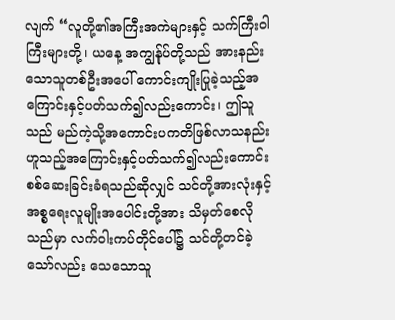လျက် “လူတို့၏အကြီးအကဲများနှင့် သက်ကြီးဝါကြီးများတို့၊ ယနေ့ အကျွန်ုပ်တို့သည် အားနည်းသောသူတစ်ဦးအပေါ် ကောင်းကျိုးပြုခဲ့သည့်အကြောင်းနှင့်ပတ်သက်၍လည်းကောင်း၊ ဤသူသည် မည်ကဲ့သို့အကောင်းပကတိဖြစ်လာသနည်းဟူသည့်အကြောင်းနှင့်ပတ်သက်၍လည်းကောင်း စစ်ဆေးခြင်းခံရသည်ဆိုလျှင် သင်တို့အားလုံးနှင့် အစ္စရေးလူမျိုးအပေါင်းတို့အား သိမှတ်စေလိုသည်မှာ လက်ဝါးကပ်တိုင်ပေါ်၌ သင်တို့တင်ခဲ့သော်လည်း သေသောသူ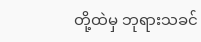တို့ထဲမှ ဘုရားသခင်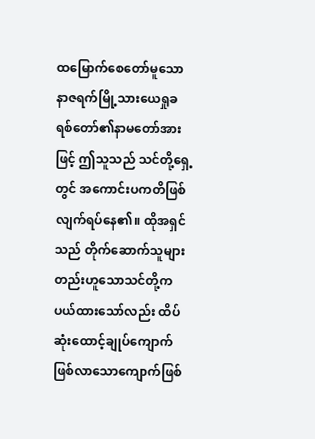ထမြောက်စေတော်မူသော နာဇရက်မြို့သားယေရှုခရစ်တော်၏နာမတော်အားဖြင့် ဤသူသည် သင်တို့ရှေ့တွင် အကောင်းပကတိဖြစ်လျက်ရပ်နေ၏။ ထိုအရှင်သည် တိုက်ဆောက်သူများတည်းဟူသောသင်တို့က ပယ်ထားသော်လည်း ထိပ်ဆုံးထောင့်ချုပ်ကျောက်ဖြစ်လာသောကျောက်ဖြစ်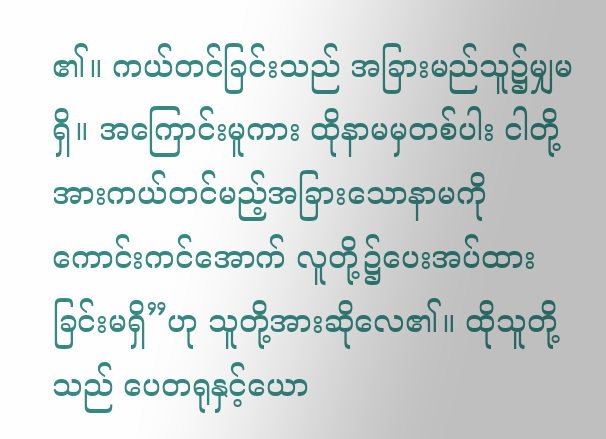၏။ ကယ်တင်ခြင်းသည် အခြားမည်သူ၌မျှမရှိ။ အကြောင်းမူကား ထိုနာမမှတစ်ပါး ငါတို့အားကယ်တင်မည့်အခြားသောနာမကို ကောင်းကင်အောက် လူတို့၌ပေးအပ်ထားခြင်းမရှိ”ဟု သူတို့အားဆိုလေ၏။ ထိုသူတို့သည် ပေတရုနှင့်ယော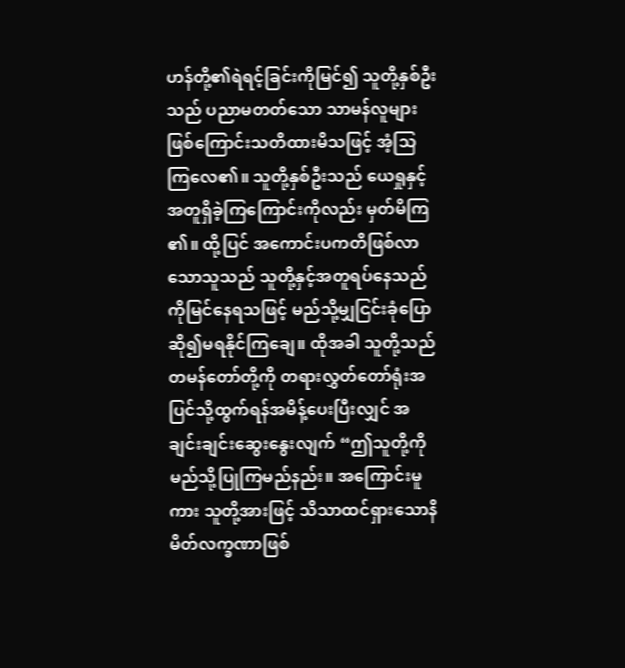ဟန်တို့၏ရဲရင့်ခြင်းကိုမြင်၍ သူတို့နှစ်ဦးသည် ပညာမတတ်သော သာမန်လူများဖြစ်ကြောင်းသတိထားမိသဖြင့် အံ့သြကြလေ၏။ သူတို့နှစ်ဦးသည် ယေရှုနှင့်အတူရှိခဲ့ကြကြောင်းကိုလည်း မှတ်မိကြ၏။ ထို့ပြင် အကောင်းပကတိဖြစ်လာသောသူသည် သူတို့နှင့်အတူရပ်နေသည်ကိုမြင်နေရသဖြင့် မည်သို့မျှငြင်းခုံပြောဆို၍မရနိုင်ကြချေ။ ထိုအခါ သူတို့သည် တမန်တော်တို့ကို တရားလွှတ်တော်ရုံးအပြင်သို့ထွက်ရန်အမိန့်ပေးပြီးလျှင် အချင်းချင်းဆွေးနွေးလျက် “ဤသူတို့ကို မည်သို့ပြုကြမည်နည်း။ အကြောင်းမူကား သူတို့အားဖြင့် သိသာထင်ရှားသောနိမိတ်လက္ခဏာဖြစ်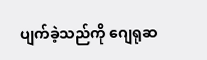ပျက်ခဲ့သည်ကို ဂျေရုဆ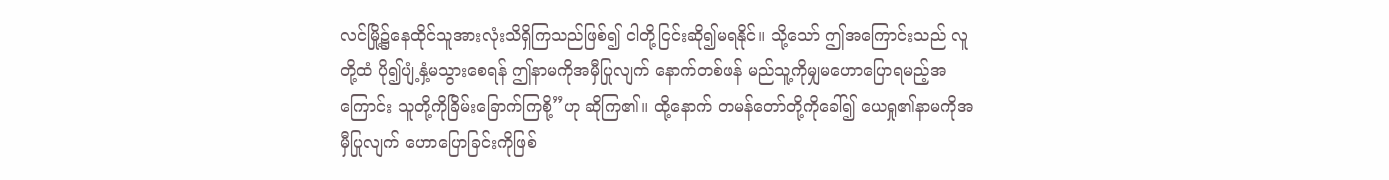လင်မြို့၌နေထိုင်သူအားလုံးသိရှိကြသည်ဖြစ်၍ ငါတို့ငြင်းဆို၍မရနိုင်။ သို့သော် ဤအကြောင်းသည် လူတို့ထံ ပို၍ပျံ့နှံ့မသွားစေရန် ဤနာမကိုအမှီပြုလျက် နောက်တစ်ဖန် မည်သူ့ကိုမျှမဟောပြောရမည့်အကြောင်း သူတို့ကိုခြိမ်းခြောက်ကြစို့”ဟု ဆိုကြ၏။ ထို့နောက် တမန်တော်တို့ကိုခေါ်၍ ယေရှု၏နာမကိုအမှီပြုလျက် ဟောပြောခြင်းကိုဖြစ်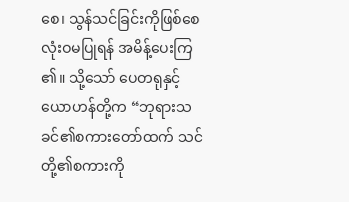စေ၊ သွန်သင်ခြင်းကိုဖြစ်စေ လုံးဝမပြုရန် အမိန့်ပေးကြ၏။ သို့သော် ပေတရုနှင့်ယောဟန်တို့က “ဘုရားသခင်၏စကားတော်ထက် သင်တို့၏စကားကို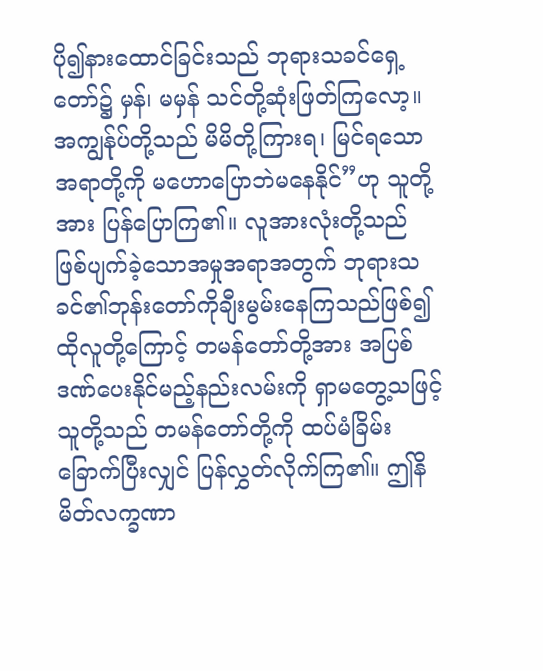ပို၍နားထောင်ခြင်းသည် ဘုရားသခင်ရှေ့တော်၌ မှန်၊ မမှန် သင်တို့ဆုံးဖြတ်ကြလော့။ အကျွန်ုပ်တို့သည် မိမိတို့ကြားရ၊ မြင်ရသောအရာတို့ကို မဟောပြောဘဲမနေနိုင်”ဟု သူတို့အား ပြန်ပြောကြ၏။ လူအားလုံးတို့သည် ဖြစ်ပျက်ခဲ့သောအမှုအရာအတွက် ဘုရားသခင်၏ဘုန်းတော်ကိုချီးမွမ်းနေကြသည်ဖြစ်၍ ထိုလူတို့ကြောင့် တမန်တော်တို့အား အပြစ်ဒဏ်ပေးနိုင်မည့်နည်းလမ်းကို ရှာမတွေ့သဖြင့် သူတို့သည် တမန်တော်တို့ကို ထပ်မံခြိမ်းခြောက်ပြီးလျှင် ပြန်လွှတ်လိုက်ကြ၏။ ဤနိမိတ်လက္ခဏာ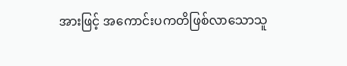အားဖြင့် အကောင်းပကတိဖြစ်လာသောသူ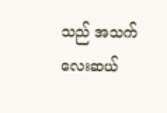သည် အသက်လေးဆယ်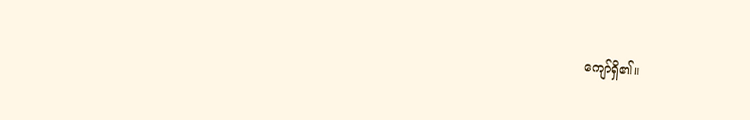ကျော်ရှိ၏။